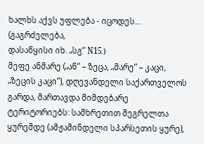ხალხს აქვს უფლება - იცოდეს...
(გაგრძელება,
დასაწყისი იხ. „სგ“ N15.)
მეფე ანმარე („ან“ – ზეცა, „მარე“ – კაცი, „ზეცის კაცი“), დღევანდელი საქართველოს გარდა, მართავდა მიმდებარე ტერიტორიებს: სამხრეთით მეგრელთა ყურემდე (ამჟამინდელი სპარსეთის ყურე),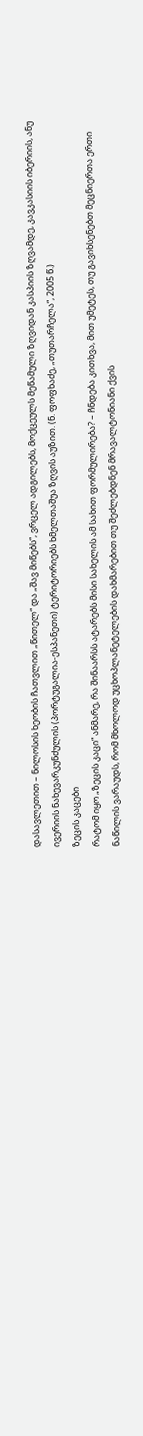დასავლეთით – ნილოსის ხეობის ჩათვლით „წითელ“ და „შავ მიწებს“, ვრცელ ადგილებს, მოქცეულს მეწამული ზღვიდან კასპიის ზღვამდე, კავკასიის იბერიის, ანუ ივერიის ნახევარკუნძულის (პორტუგალია-ესპანეთი) ტერიტორიებს ხმელთაშუა ზღვის აუზით. (ნ. ფოფხაძე, „თუთარჩელა“, 2005 წ.)
ზეცის კაცები
რატომ იყო „ზეცის კაცი“ ანმარე, რა შინაარსს ატარებს მისი სახელის ამ სახით ფორმულირება? – ჩნდება კითხვა, მით უმეტეს, თუ გავიხსენებთ მეცნიერთა ერთი ნაწილის ვარაუდს, რომ მხოლოდ უცხოპლანეტელების დახმარებით თუ შეძლებდნენ მრავალტონიანი ქვის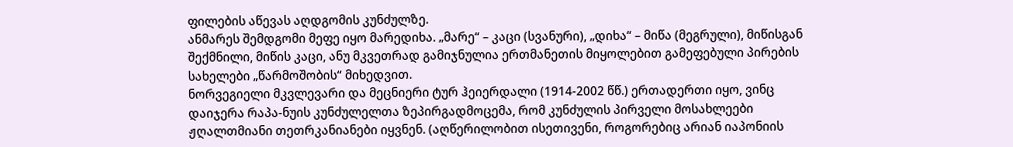ფილების აწევას აღდგომის კუნძულზე.
ანმარეს შემდგომი მეფე იყო მარედიხა. „მარე“ – კაცი (სვანური), „დიხა“ – მიწა (მეგრული), მიწისგან შექმნილი, მიწის კაცი, ანუ მკვეთრად გამიჯნულია ერთმანეთის მიყოლებით გამეფებული პირების სახელები „წარმოშობის“ მიხედვით.
ნორვეგიელი მკვლევარი და მეცნიერი ტურ ჰეიერდალი (1914-2002 წწ.) ერთადერთი იყო, ვინც დაიჯერა რაპა-ნუის კუნძულელთა ზეპირგადმოცემა, რომ კუნძულის პირველი მოსახლეები ჟღალთმიანი თეთრკანიანები იყვნენ. (აღწერილობით ისეთივენი, როგორებიც არიან იაპონიის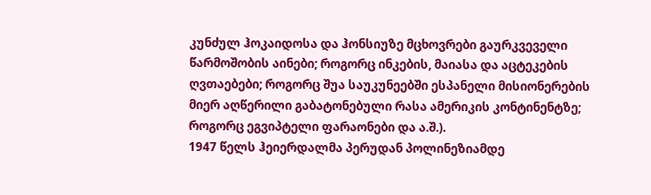კუნძულ ჰოკაიდოსა და ჰონსიუზე მცხოვრები გაურკვეველი წარმოშობის აინები; როგორც ინკების, მაიასა და აცტეკების ღვთაებები; როგორც შუა საუკუნეებში ესპანელი მისიონერების მიერ აღწერილი გაბატონებული რასა ამერიკის კონტინენტზე; როგორც ეგვიპტელი ფარაონები და ა.შ.).
1947 წელს ჰეიერდალმა პერუდან პოლინეზიამდე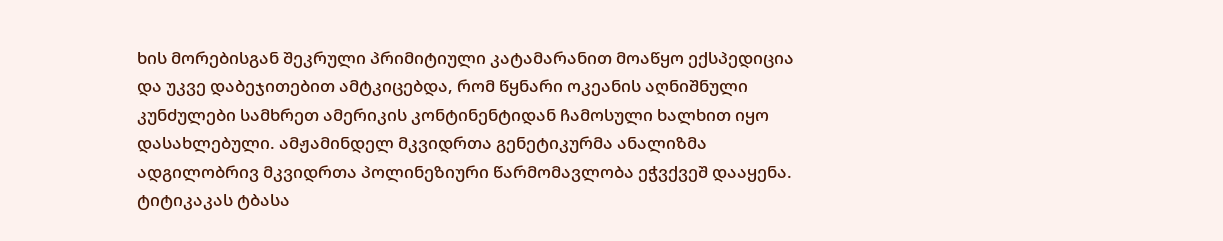ხის მორებისგან შეკრული პრიმიტიული კატამარანით მოაწყო ექსპედიცია და უკვე დაბეჯითებით ამტკიცებდა, რომ წყნარი ოკეანის აღნიშნული კუნძულები სამხრეთ ამერიკის კონტინენტიდან ჩამოსული ხალხით იყო დასახლებული. ამჟამინდელ მკვიდრთა გენეტიკურმა ანალიზმა ადგილობრივ მკვიდრთა პოლინეზიური წარმომავლობა ეჭვქვეშ დააყენა.
ტიტიკაკას ტბასა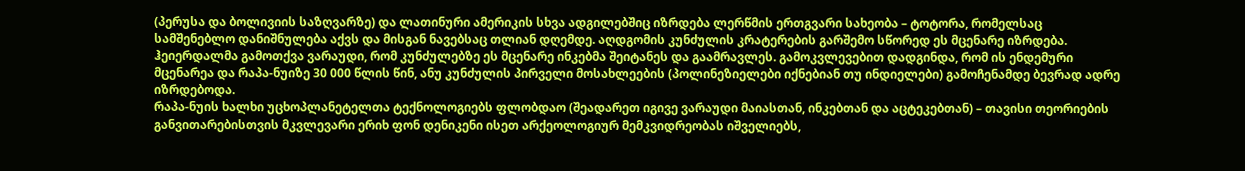(პერუსა და ბოლივიის საზღვარზე) და ლათინური ამერიკის სხვა ადგილებშიც იზრდება ლერწმის ერთგვარი სახეობა – ტოტორა, რომელსაც სამშენებლო დანიშნულება აქვს და მისგან ნავებსაც თლიან დღემდე. აღდგომის კუნძულის კრატერების გარშემო სწორედ ეს მცენარე იზრდება. ჰეიერდალმა გამოთქვა ვარაუდი, რომ კუნძულებზე ეს მცენარე ინკებმა შეიტანეს და გაამრავლეს. გამოკვლევებით დადგინდა, რომ ის ენდემური მცენარეა და რაპა-ნუიზე 30 000 წლის წინ, ანუ კუნძულის პირველი მოსახლეების (პოლინეზიელები იქნებიან თუ ინდიელები) გამოჩენამდე ბევრად ადრე იზრდებოდა.
რაპა-ნუის ხალხი უცხოპლანეტელთა ტექნოლოგიებს ფლობდაო (შეადარეთ იგივე ვარაუდი მაიასთან, ინკებთან და აცტეკებთან) – თავისი თეორიების განვითარებისთვის მკვლევარი ერიხ ფონ დენიკენი ისეთ არქეოლოგიურ მემკვიდრეობას იშველიებს,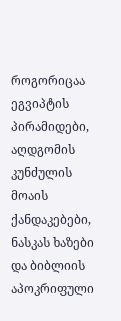როგორიცაა ეგვიპტის პირამიდები, აღდგომის კუნძულის მოაის ქანდაკებები, ნასკას ხაზები და ბიბლიის აპოკრიფული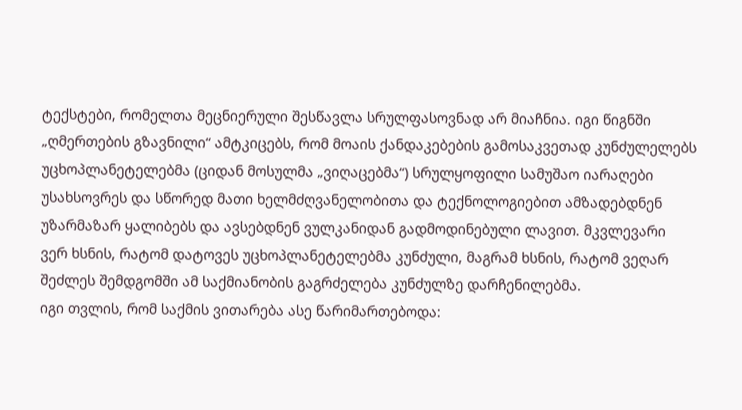ტექსტები, რომელთა მეცნიერული შესწავლა სრულფასოვნად არ მიაჩნია. იგი წიგნში „ღმერთების გზავნილი“ ამტკიცებს, რომ მოაის ქანდაკებების გამოსაკვეთად კუნძულელებს უცხოპლანეტელებმა (ციდან მოსულმა „ვიღაცებმა“) სრულყოფილი სამუშაო იარაღები უსახსოვრეს და სწორედ მათი ხელმძღვანელობითა და ტექნოლოგიებით ამზადებდნენ უზარმაზარ ყალიბებს და ავსებდნენ ვულკანიდან გადმოდინებული ლავით. მკვლევარი ვერ ხსნის, რატომ დატოვეს უცხოპლანეტელებმა კუნძული, მაგრამ ხსნის, რატომ ვეღარ შეძლეს შემდგომში ამ საქმიანობის გაგრძელება კუნძულზე დარჩენილებმა.
იგი თვლის, რომ საქმის ვითარება ასე წარიმართებოდა: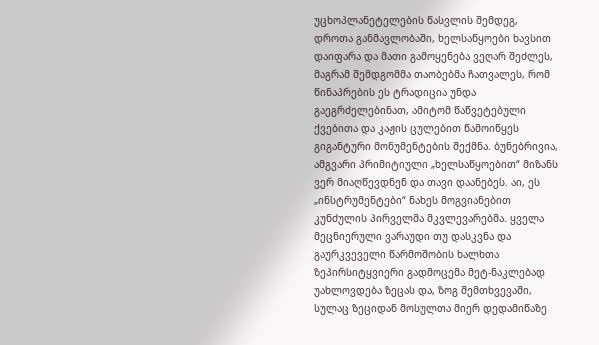უცხოპლანეტელების წასვლის შემდეგ, დროთა განმავლობაში, ხელსაწყოები ხავსით დაიფარა და მათი გამოყენება ვეღარ შეძლეს, მაგრამ შემდგომმა თაობებმა ჩათვალეს, რომ წინაპრების ეს ტრადიცია უნდა გაეგრძელებინათ, ამიტომ წაწვეტებული ქვებითა და კაჟის ცულებით წამოიწყეს გიგანტური მონუმენტების შექმნა. ბუნებრივია, ამგვარი პრიმიტიული „ხელსაწყოებით“ მიზანს ვერ მიაღწევდნენ და თავი დაანებეს. აი, ეს „ინსტრუმენტები“ ნახეს მოგვიანებით კუნძულის პირველმა მკვლევარებმა. ყველა მეცნიერული ვარაუდი თუ დასკვნა და გაურკვეველი წარმოშობის ხალხთა ზეპირსიტყვიერი გადმოცემა მეტ-ნაკლებად უახლოვდება ზეცას და, ზოგ შემთხვევაში, სულაც ზეციდან მოსულთა მიერ დედამიწაზე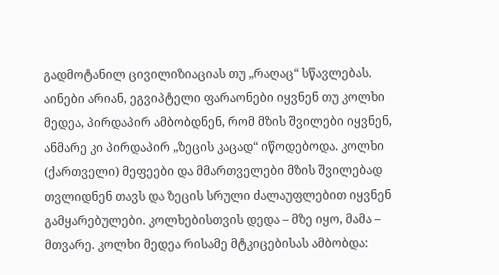გადმოტანილ ცივილიზიაციას თუ „რაღაც“ სწავლებას.
აინები არიან, ეგვიპტელი ფარაონები იყვნენ თუ კოლხი მედეა, პირდაპირ ამბობდნენ, რომ მზის შვილები იყვნენ, ანმარე კი პირდაპირ „ზეცის კაცად“ იწოდებოდა. კოლხი (ქართველი) მეფეები და მმართველები მზის შვილებად თვლიდნენ თავს და ზეცის სრული ძალაუფლებით იყვნენ გამყარებულები. კოლხებისთვის დედა – მზე იყო, მამა – მთვარე. კოლხი მედეა რისამე მტკიცებისას ამბობდა: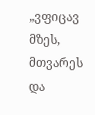„ვფიცავ მზეს, მთვარეს და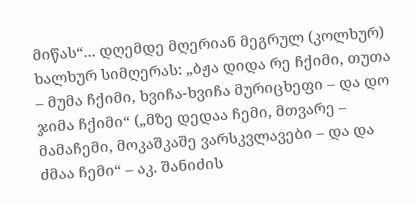მიწას“... დღემდე მღერიან მეგრულ (კოლხურ) ხალხურ სიმღერას: „ბჟა დიდა რე ჩქიმი, თუთა – მუმა ჩქიმი, ხვიჩა-ხვიჩა მურიცხეფი – და დო ჯიმა ჩქიმი“ („მზე დედაა ჩემი, მთვარე – მამაჩემი, მოკაშკაშე ვარსკვლავები – და და ძმაა ჩემი“ – აკ. შანიძის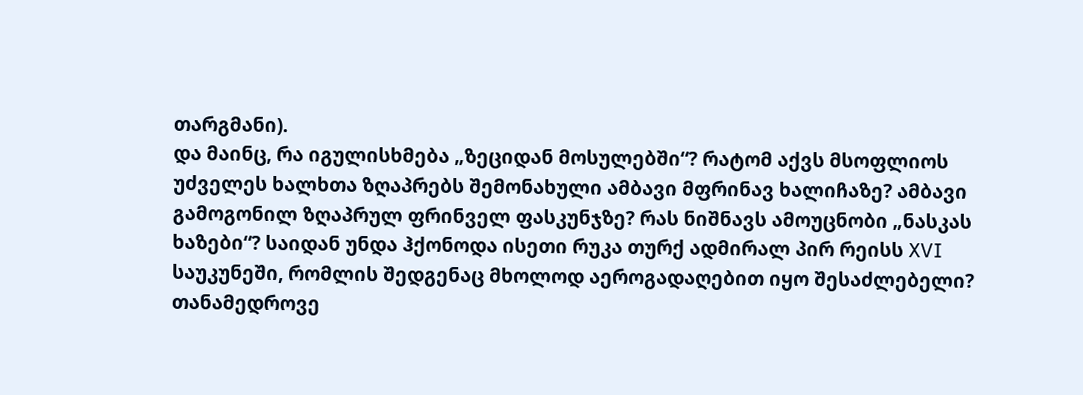თარგმანი).
და მაინც, რა იგულისხმება „ზეციდან მოსულებში“? რატომ აქვს მსოფლიოს უძველეს ხალხთა ზღაპრებს შემონახული ამბავი მფრინავ ხალიჩაზე? ამბავი გამოგონილ ზღაპრულ ფრინველ ფასკუნჯზე? რას ნიშნავს ამოუცნობი „ნასკას ხაზები“? საიდან უნდა ჰქონოდა ისეთი რუკა თურქ ადმირალ პირ რეისს XVI საუკუნეში, რომლის შედგენაც მხოლოდ აეროგადაღებით იყო შესაძლებელი?
თანამედროვე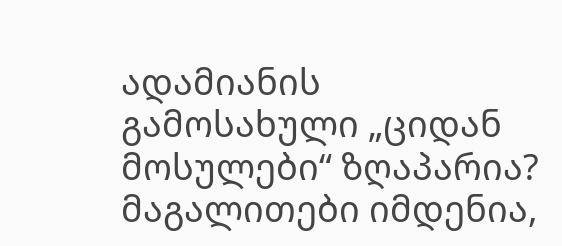ადამიანის გამოსახული „ციდან მოსულები“ ზღაპარია? მაგალითები იმდენია,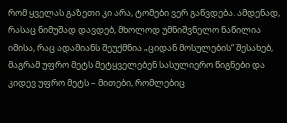რომ ყველას გაზეთი კი არა, ტომები ვერ გაწვდება. ამდენად, რასაც ნიმუშად დავდებ, მხოლოდ უმნიშვნელო ნაწილია იმისა, რაც ადამიანს შეუქმნია „ციდან მოსულების“ შესახებ, მაგრამ უფრო მეტს მეტყველებენ სასულიერო წიგნები და კიდევ უფრო მეტს – მითები, რომლებიც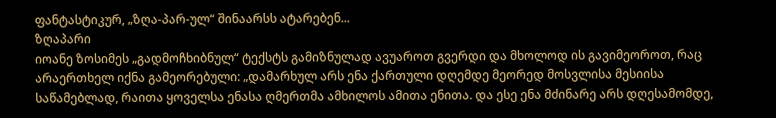ფანტასტიკურ, „ზღა-პარ-ულ“ შინაარსს ატარებენ...
ზღაპარი
იოანე ზოსიმეს „გადმოჩხიბნულ“ ტექსტს გამიზნულად ავუაროთ გვერდი და მხოლოდ ის გავიმეოროთ, რაც არაერთხელ იქნა გამეორებული: „დამარხულ არს ენა ქართული დღემდე მეორედ მოსვლისა მესიისა საწამებლად, რაითა ყოველსა ენასა ღმერთმა ამხილოს ამითა ენითა. და ესე ენა მძინარე არს დღესამომდე,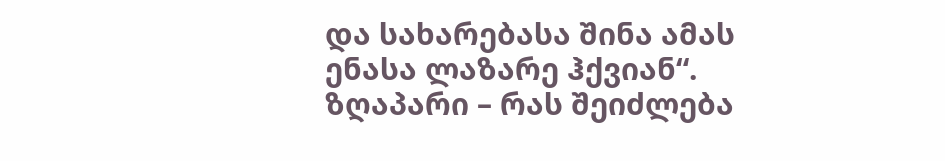და სახარებასა შინა ამას ენასა ლაზარე ჰქვიან“.
ზღაპარი – რას შეიძლება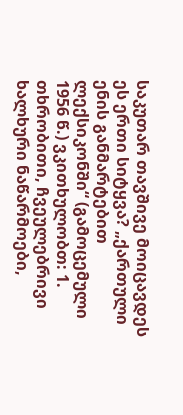საკუთარ თავშივე მოიცავდეს ეს ერთი სიტყვა? „ქართული ენის განმარტებით ლექსიკონში“ (გამოცემული 1956 წ.) ვკითხულობთ: 1. თხრობითი, ჩვეულებრივი ხალხური ნაწარმოები,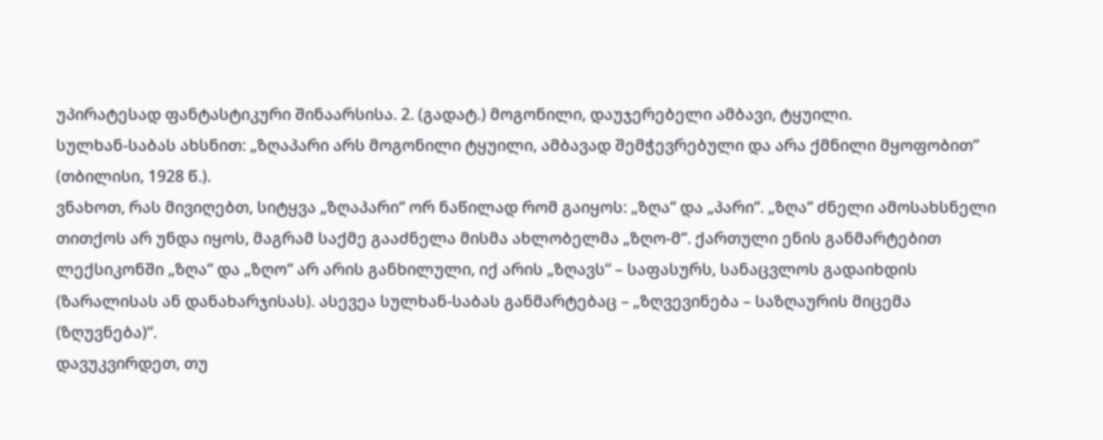უპირატესად ფანტასტიკური შინაარსისა. 2. (გადატ.) მოგონილი, დაუჯერებელი ამბავი, ტყუილი.
სულხან-საბას ახსნით: „ზღაპარი არს მოგონილი ტყუილი, ამბავად შემჭევრებული და არა ქმნილი მყოფობით“ (თბილისი, 1928 წ.).
ვნახოთ, რას მივიღებთ, სიტყვა „ზღაპარი“ ორ ნაწილად რომ გაიყოს: „ზღა“ და „პარი“. „ზღა“ ძნელი ამოსახსნელი თითქოს არ უნდა იყოს, მაგრამ საქმე გააძნელა მისმა ახლობელმა „ზღო-მ“. ქართული ენის განმარტებით ლექსიკონში „ზღა“ და „ზღო“ არ არის განხილული, იქ არის „ზღავს“ – საფასურს, სანაცვლოს გადაიხდის (ზარალისას ან დანახარჯისას). ასევეა სულხან-საბას განმარტებაც – „ზღვევინება – საზღაურის მიცემა (ზღუვნება)“.
დავუკვირდეთ, თუ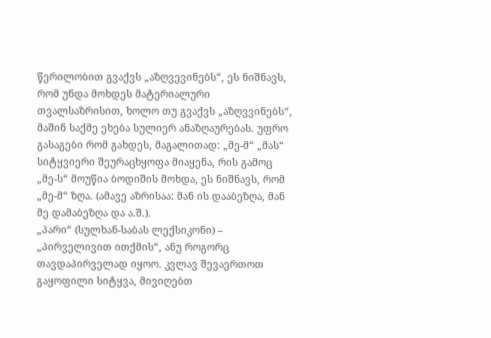წერილობით გვაქვს „აზღვევინებს“, ეს ნიშნავს, რომ უნდა მოხდეს მატერიალური თვალსაზრისით, ხოლო თუ გვაქვს „აზღვვინებს“, მაშინ საქმე ეხება სულიერ ანაზღაურებას. უფრო გასაგები რომ გახდეს, მაგალითად: „მე-მ“ „მას“ სიტყვიერი შეურაცხყოფა მიაყენა, რის გამოც „მე-ს“ მოუწია ბოდიშის მოხდა, ეს ნიშნავს, რომ „მე-მ“ ზღა. (ამავე აზრისაა: მან ის დააბეზღა, მან მე დამაბეზღა და ა.შ.).
„პარი“ (სულხან-საბას ლექსიკონი) – „პირველივით ითქმის“, ანუ როგორც თავდაპირველად იყოო. კვლავ შევაერთოთ გაყოფილი სიტყვა, მივიღებთ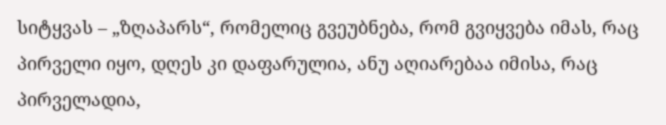სიტყვას – „ზღაპარს“, რომელიც გვეუბნება, რომ გვიყვება იმას, რაც პირველი იყო, დღეს კი დაფარულია, ანუ აღიარებაა იმისა, რაც პირველადია,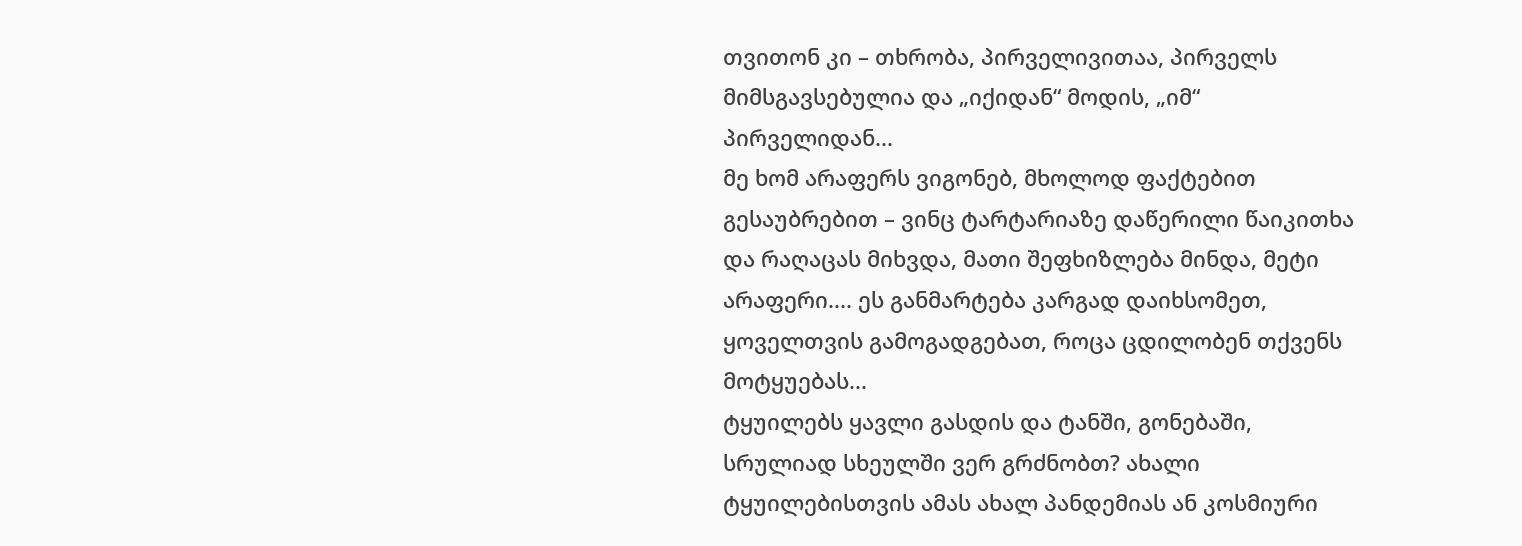თვითონ კი – თხრობა, პირველივითაა, პირველს მიმსგავსებულია და „იქიდან“ მოდის, „იმ“ პირველიდან...
მე ხომ არაფერს ვიგონებ, მხოლოდ ფაქტებით გესაუბრებით – ვინც ტარტარიაზე დაწერილი წაიკითხა და რაღაცას მიხვდა, მათი შეფხიზლება მინდა, მეტი არაფერი.... ეს განმარტება კარგად დაიხსომეთ, ყოველთვის გამოგადგებათ, როცა ცდილობენ თქვენს მოტყუებას...
ტყუილებს ყავლი გასდის და ტანში, გონებაში, სრულიად სხეულში ვერ გრძნობთ? ახალი ტყუილებისთვის ამას ახალ პანდემიას ან კოსმიური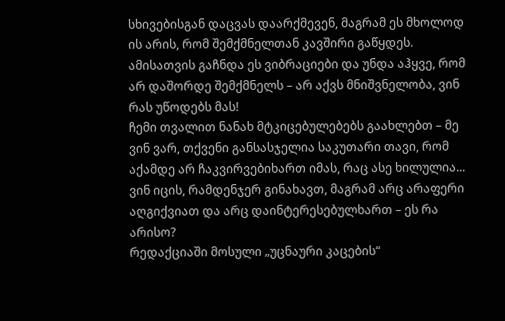სხივებისგან დაცვას დაარქმევენ, მაგრამ ეს მხოლოდ ის არის, რომ შემქმნელთან კავშირი გაწყდეს. ამისათვის გაჩნდა ეს ვიბრაციები და უნდა აჰყვე, რომ არ დაშორდე შემქმნელს – არ აქვს მნიშვნელობა, ვინ რას უწოდებს მას!
ჩემი თვალით ნანახ მტკიცებულებებს გაახლებთ – მე ვინ ვარ, თქვენი განსასჯელია საკუთარი თავი, რომ აქამდე არ ჩაკვირვებიხართ იმას, რაც ასე ხილულია... ვინ იცის, რამდენჯერ გინახავთ, მაგრამ არც არაფერი აღგიქვიათ და არც დაინტერესებულხართ – ეს რა არისო?
რედაქციაში მოსული „უცნაური კაცების“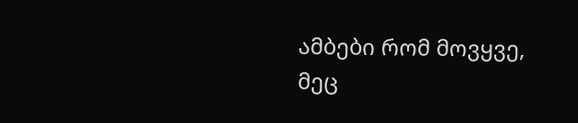ამბები რომ მოვყვე, მეც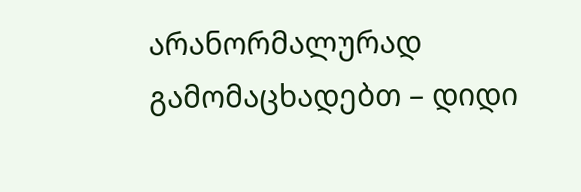არანორმალურად გამომაცხადებთ – დიდი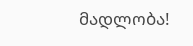მადლობა!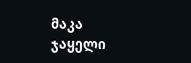მაკა ჯაყელი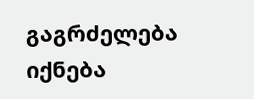გაგრძელება იქნება